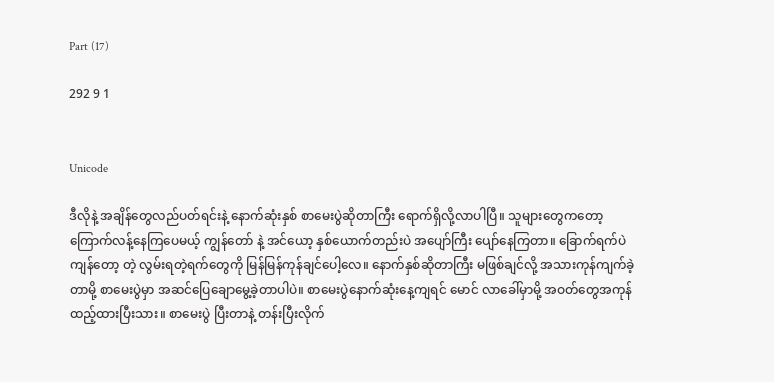Part (17)

292 9 1


Unicode

ဒီလိုနဲ့ အချိန်တွေလည်ပတ်ရင်းနဲ့ နောက်ဆုံးနှစ် စာမေးပွဲဆိုတာကြီး ရောက်ရှိလို့လာပါပြီ။ သူများတွေကတော့ ကြောက်လန့်နေကြပေမယ့် ကျွန်တော် နဲ့ အင်ယော့ နှစ်ယောက်တည်းပဲ အပျော်ကြီး ပျော်နေကြတာ။ ခြောက်ရက်ပဲကျန်တော့ တဲ့ လွမ်းရတဲ့ရက်တွေကို မြန်မြန်ကုန်ချင်ပေါ့လေ။ နောက်နှစ်ဆိုတာကြီး မဖြစ်ချင်လို့ အသားကုန်ကျက်ခဲ့တာမို့ စာမေးပွဲမှာ အဆင်ပြေချောမွေ့ခဲ့တာပါပဲ။ စာမေးပွဲနောက်ဆုံးနေ့ကျရင် မောင် လာခေါ်မှာမို့ အဝတ်တွေအကုန်ထည့်ထားပြီးသား။ စာမေးပွဲ ပြီးတာနဲ့ တန်းပြီးလိုက်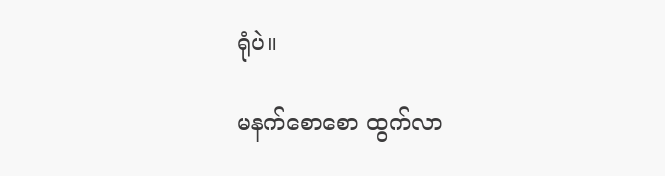ရုံပဲ။

မနက်စောစော ထွက်လာ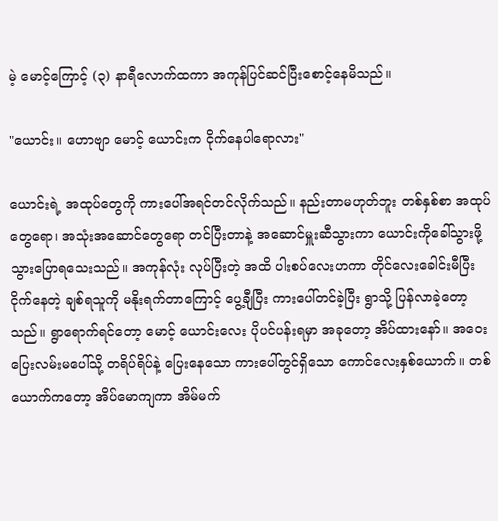မဲ့ မောင့်ကြောင့် (၃) နာရီလောက်ထကာ အကုန်ပြင်ဆင်ပြီးစောင့်နေမိသည်။

"ယောင်း။ ဟောဗျာ မောင့် ယောင်းက ငိုက်နေပါရောလား"

ယောင်းရဲ့ အထုပ်တွေကို ကားပေါ်အရင်တင်လိုက်သည်။ နည်းတာမဟုတ်ဘူး တစ်နှစ်စာ အထုပ်တွေရော၊ အသုံးအဆောင်တွေရော တင်ပြီးတာနဲ့ အဆောင်မှူးဆီသွားကာ ယောင်းကိုခေါ်သွားဖို့ သွားပြောရသေးသည်။ အကုန်လုံး လုပ်ပြီးတဲ့ အထိ ပါးစပ်လေးဟကာ တိုင်လေးခေါင်းမီပြီး ငိုက်နေတဲ့ ချစ်ရသူကို မနိုးရက်တာကြောင့် ပွေ့ချီပြီး ကားပေါ်တင်ခဲ့ပြီး ရွာသို့ ပြန်လာခဲ့တော့သည်။ ရွာရောက်ရင်တော့ မောင့် ယောင်းလေး ပိုပင်ပန်းရမှာ အခုတော့ အိပ်ထားနော်။ အဝေးပြေးလမ်းမပေါ်သို့ တရိပ်ရိပ်နဲ့ ပြေးနေသော ကားပေါ်တွင်ရှိသော ကောင်လေးနှစ်ယောက်။ တစ်ယောက်ကတော့ အိပ်မောကျကာ အိမ်မက်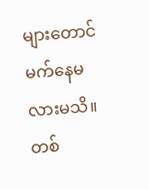များတောင် မက်နေမလားမသိ။ တစ်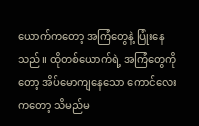ယောက်ကတော့ အကြံတွေနဲ့ ပြုံးနေသည်။ ထိုတစ်ယောက်ရဲ့ အကြံတွေကိုတော့ အိပ်မောကျနေသော ကောင်လေးကတော့ သိမည်မ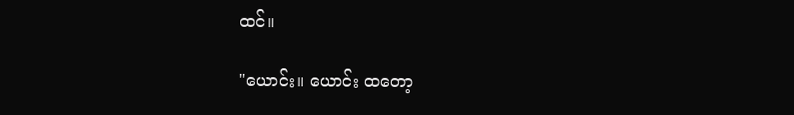ထင်။

"ယောင်း။ ယောင်း ထတော့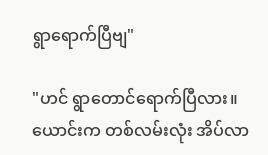ရွာရောက်ပြီဗျ"

"ဟင် ရွာတောင်ရောက်ပြီလား။ ယောင်းက တစ်လမ်းလုံး အိပ်လာ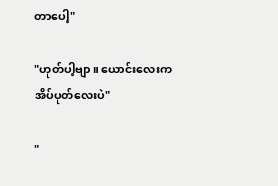တာပေါ့"

"ဟုတ်ပါ့ဗျာ။ ယောင်းလေးက အိပ်ပုတ်လေးပဲ"

"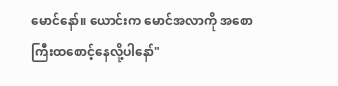မောင်နော်။ ယောင်းက မောင်အလာကို အစောကြီးထစောင့်နေလို့ပါနော်"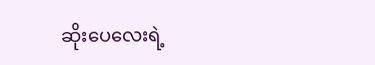ဆိုးပေလေးရဲ့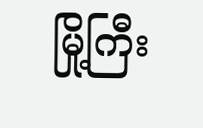မြို့ကြီး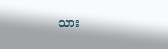သား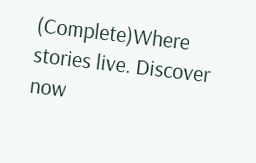(Complete)Where stories live. Discover now